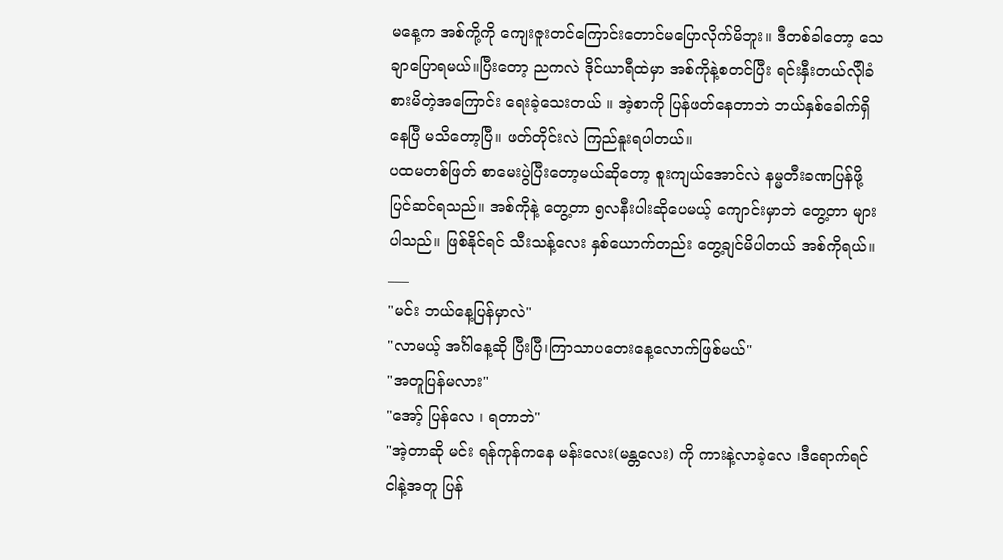မနေ့က အစ်ကို့ကို ကျေးဇူးတင်ကြောင်းတောင်မပြောလိုက်မိဘူး။ ဒီတစ်ခါတော့ သေချာပြောရမယ်။ပြီးတော့ ညကလဲ ဒိုင်ယာရီထဲမှာ အစ်ကိုနဲ့စတင်ပြီး ရင်းနှီးတယ်လိုါခံစားမိတဲ့အကြောင်း ရေးခဲ့သေးတယ် ။ အဲ့စာကို ပြန်ဖတ်နေတာဘဲ ဘယ်နှစ်ခေါက်ရှိနေပြီ မသိတော့ပြီ။ ဖတ်တိုင်းလဲ ကြည်နူးရပါတယ်။
ပထမတစ်ဖြတ် စာမေးပွဲပြီးတော့မယ်ဆိုတော့ စူးကျယ်အောင်လဲ နမ္မတီးခဏပြန်ဖို့ပြင်ဆင်ရသည်။ အစ်ကိုနဲ့ တွေ့တာ ၅လနီးပါးဆိုပေမယ့် ကျောင်းမှာဘဲ တွေ့တာ များပါသည်။ ဖြစ်နိုင်ရင် သီးသန့်လေး နှစ်ယောက်တည်း တွေ့ချင်မိပါတယ် အစ်ကိုရယ်။
___
"မင်း ဘယ်နေ့ပြန်မှာလဲ"
"လာမယ့် အင်္ဂါနေ့ဆို ပြီးပြီ၊ကြာသာပတေးနေ့လောက်ဖြစ်မယ်"
"အတူပြန်မလား"
"အော့် ပြန်လေ ၊ ရတာဘဲ"
"အဲ့တာဆို မင်း ရန်ကုန်ကနေ မန်းလေး(မန္တလေး) ကို ကားနဲ့လာခဲ့လေ ၊ဒီရောက်ရင် ငါနဲ့အတူ ပြန်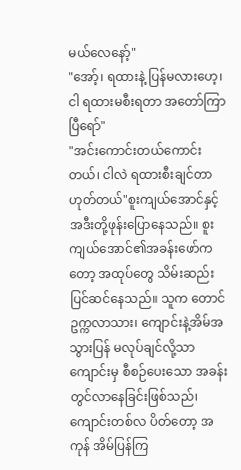မယ်လေနော့်"
"အော့်၊ ရထားနဲ့ ပြန်မလားဟေ့၊ ငါ ရထားမစီးရတာ အတော်ကြာပြီရော်"
"အင်းကောင်းတယ်ကောင်းတယ်၊ ငါလဲ ရထားစီးချင်တာ ဟုတ်တယ်"စူးကျယ်အောင်နှင့် အဒီးတို့ဖုန်းပြောနေသည်။ စူးကျယ်အောင်၏အခန်းဖော်ကတော့ အထုပ်တွေ သိမ်းဆည်း ပြင်ဆင်နေသည်။ သူက တောင်ဥက္ကလာသား၊ ကျောင်းနဲ့အိမ်အသွားပြန် မလုပ်ချင်လို့သာ ကျောင်းမှ စီစဉ်ပေးသော အခန်းတွင်လာနေခြင်းဖြစ်သည်၊ ကျောင်းတစ်လ ပိတ်တော့ အကုန် အိမ်ပြန်ကြ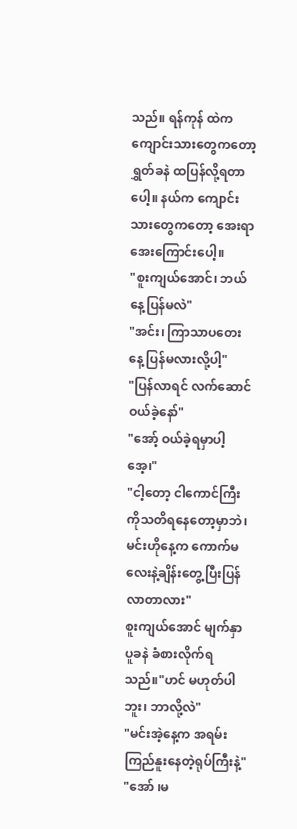သည်။ ရန်ကုန် ထဲက ကျောင်းသားတွေကတော့ ရွှတ်ခနဲ ထပြန်လို့ရတာပေါ့။ နယ်က ကျောင်းသားတွေကတော့ အေးရာအေးကြောင်းပေါ့။
"စူးကျယ်အောင်၊ ဘယ်နေ့ပြန်မလဲ"
"အင်း၊ ကြာသာပတေးနေ့ ပြန်မလားလို့ပါ့"
"ပြန်လာရင် လက်ဆောင်ဝယ်ခဲ့နော်"
"အော့် ဝယ်ခဲ့ရမှာပါ့အေ့၊"
"ငါ့တော့ ငါကောင်ကြီးကိုသတိရနေတော့မှာဘဲ၊ မင်းဟိုနေ့က ကောက်မလေးနဲ့ချိန်းတွေ့ပြီးပြန်လာတာလား"
စူးကျယ်အောင် မျက်နှာ ပူခနဲ ခံစားလိုက်ရသည်။"ဟင် မဟုတ်ပါဘူး၊ ဘာလို့လဲ"
"မင်းအဲ့နေ့က အရမ်းကြည်နူးနေတဲ့ရုပ်ကြီးနဲ့"
"အော် ၊မ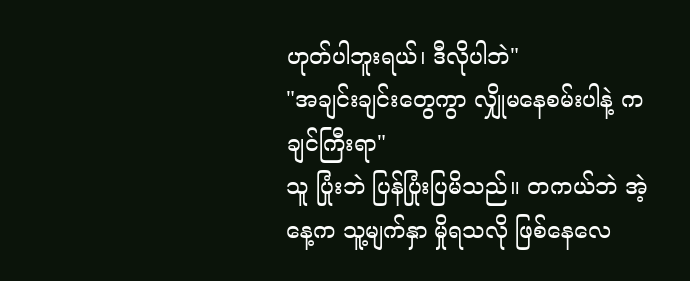ဟုတ်ပါဘူးရယ်၊ ဒီလိုပါဘဲ"
"အချင်းချင်းတွေကွာ လျှိုမနေစမ်းပါနဲ့ ကချင်ကြီးရာ"
သူ ပြုံးဘဲ ပြန်ပြုံးပြမိသည်။ တကယ်ဘဲ အဲ့နေ့က သူ့မျက်နှာ မှိုရသလို ဖြစ်နေလေ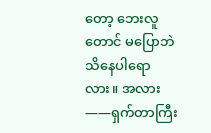တော့ ဘေးလူတောင် မပြောဘဲ သိနေပါရောလား။ အလား——ရှက်တာကြီး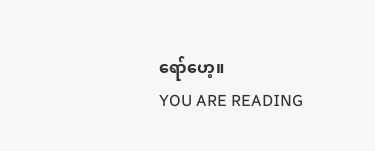ရော်ဟေ့။
YOU ARE READING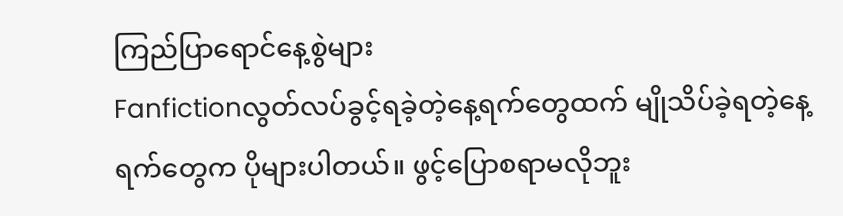ကြည်ပြာရောင်နေ့စွဲများ
Fanfictionလွတ်လပ်ခွင့်ရခဲ့တဲ့နေ့ရက်တွေထက် မျိုသိပ်ခဲ့ရတဲ့နေ့ရက်တွေက ပိုများပါတယ်။ ဖွင့်ပြောစရာမလိုဘူး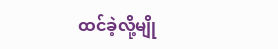ထင်ခဲ့လို့မျို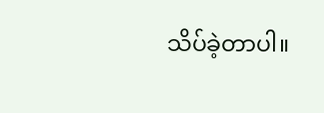သိပ်ခဲ့တာပါ။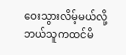ဝေးသွားလိမ့်မယ်လို့ဘယ်သူကထင်မိ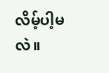လိမ့်ပါ့မလဲ။